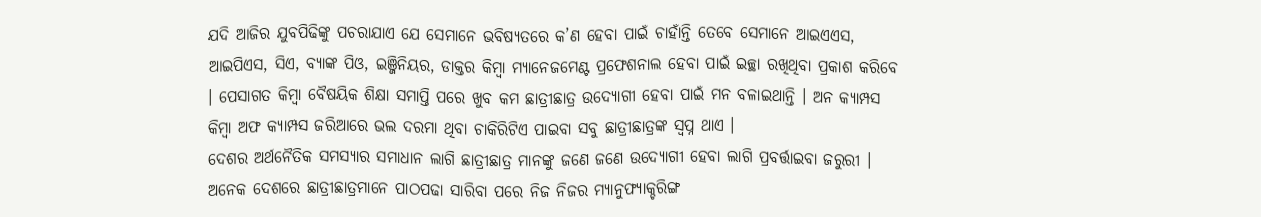ଯଦି ଆଜିର ଯୁବପିଢିଙ୍କୁ ପଚରାଯାଏ ଯେ ସେମାନେ ଭବିଷ୍ୟତରେ କ’ଣ ହେବା ପାଇଁ ଚାହାଁନ୍ତି ତେବେ ସେମାନେ ଆଇଏଏସ, ଆଇପିଏସ, ସିଏ, ବ୍ୟାଙ୍କ ପିଓ, ଇଞ୍ଜିନିୟର, ଡାକ୍ତର କିମ୍ବା ମ୍ୟାନେଜମେଣ୍ଟ ପ୍ରଫେଶନାଲ ହେବା ପାଇଁ ଇଚ୍ଛା ରଖିଥିବା ପ୍ରକାଶ କରିବେ । ପେସାଗତ କିମ୍ବା ବୈଷୟିକ ଶିକ୍ଷା ସମାପ୍ତି ପରେ ଖୁବ କମ ଛାତ୍ରୀଛାତ୍ର ଉଦ୍ୟୋଗୀ ହେବା ପାଇଁ ମନ ବଳାଇଥାନ୍ତି । ଅନ କ୍ୟାମ୍ପସ କିମ୍ବା ଅଫ କ୍ୟାମ୍ପସ ଜରିଆରେ ଭଲ ଦରମା ଥିବା ଚାକିରିଟିଏ ପାଇବା ସବୁ ଛାତ୍ରୀଛାତ୍ରଙ୍କ ସ୍ଵପ୍ନ ଥାଏ ।
ଦେଶର ଅର୍ଥନୈତିକ ସମସ୍ୟାର ସମାଧାନ ଲାଗି ଛାତ୍ରୀଛାତ୍ର ମାନଙ୍କୁ ଜଣେ ଜଣେ ଉଦ୍ୟୋଗୀ ହେବା ଲାଗି ପ୍ରବର୍ତ୍ତାଇବା ଜରୁରୀ । ଅନେକ ଦେଶରେ ଛାତ୍ରୀଛାତ୍ରମାନେ ପାଠପଢା ସାରିବା ପରେ ନିଜ ନିଜର ମ୍ୟାନୁଫ୍ୟାକ୍ଚରିଙ୍ଗ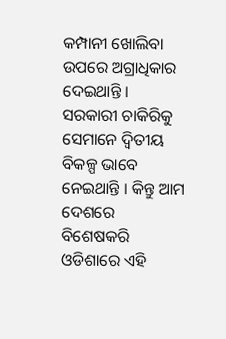କମ୍ପାନୀ ଖୋଲିବା ଉପରେ ଅଗ୍ରାଧିକାର ଦେଇଥାନ୍ତି । ସରକାରୀ ଚାକିରିକୁ ସେମାନେ ଦ୍ଵିତୀୟ ବିକଳ୍ପ ଭାବେ ନେଇଥାନ୍ତି । କିନ୍ତୁ ଆମ ଦେଶରେ ବିଶେଷକରି ଓଡିଶାରେ ଏହି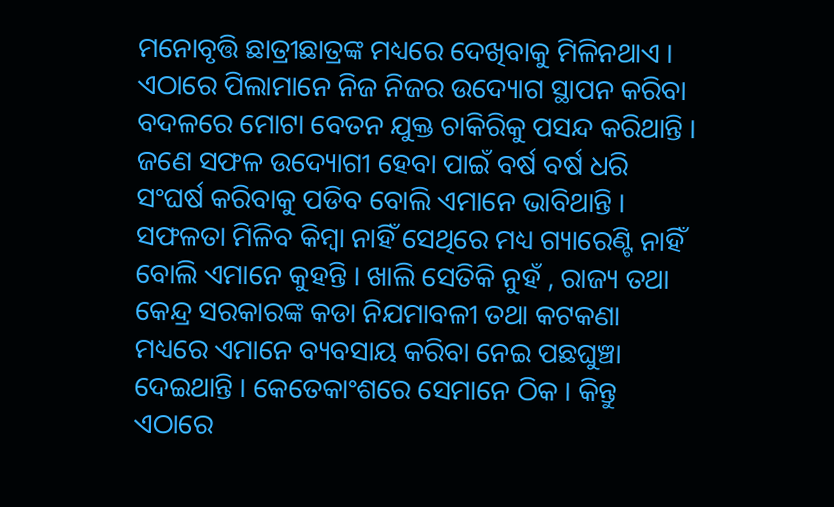ମନୋବୃତ୍ତି ଛାତ୍ରୀଛାତ୍ରଙ୍କ ମଧ୍ୟରେ ଦେଖିବାକୁ ମିଳିନଥାଏ । ଏଠାରେ ପିଲାମାନେ ନିଜ ନିଜର ଉଦ୍ୟୋଗ ସ୍ଥାପନ କରିବା ବଦଳରେ ମୋଟା ବେତନ ଯୁକ୍ତ ଚାକିରିକୁ ପସନ୍ଦ କରିଥାନ୍ତି । ଜଣେ ସଫଳ ଉଦ୍ୟୋଗୀ ହେବା ପାଇଁ ବର୍ଷ ବର୍ଷ ଧରି ସଂଘର୍ଷ କରିବାକୁ ପଡିବ ବୋଲି ଏମାନେ ଭାବିଥାନ୍ତି । ସଫଳତା ମିଳିବ କିମ୍ବା ନାହିଁ ସେଥିରେ ମଧ୍ୟ ଗ୍ୟାରେଣ୍ଟି ନାହିଁ ବୋଲି ଏମାନେ କୁହନ୍ତି । ଖାଲି ସେତିକି ନୁହଁ , ରାଜ୍ୟ ତଥା କେନ୍ଦ୍ର ସରକାରଙ୍କ କଡା ନିଯମାବଳୀ ତଥା କଟକଣା ମଧ୍ୟରେ ଏମାନେ ବ୍ୟବସାୟ କରିବା ନେଇ ପଛଘୁଞ୍ଚା ଦେଇଥାନ୍ତି । କେତେକାଂଶରେ ସେମାନେ ଠିକ । କିନ୍ତୁ ଏଠାରେ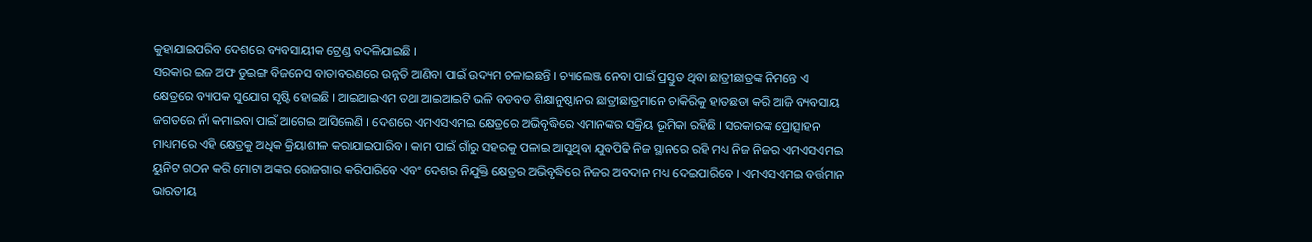କୁହାଯାଇପରିବ ଦେଶରେ ବ୍ୟବସାୟୀକ ଟ୍ରେଣ୍ଡ ବଦଳିଯାଇଛି ।
ସରକାର ଇଜ ଅଫ ଡୁଇଙ୍ଗ ବିଜନେସ ବାତାବରଣରେ ଉନ୍ନତି ଆଣିବା ପାଇଁ ଉଦ୍ୟମ ଚଳାଇଛନ୍ତି । ଚ୍ୟାଲେଞ୍ଜ ନେବା ପାଇଁ ପ୍ରସ୍ତୁତ ଥିବା ଛାତ୍ରୀଛାତ୍ରଙ୍କ ନିମନ୍ତେ ଏ କ୍ଷେତ୍ରରେ ବ୍ୟାପକ ସୁଯୋଗ ସୃଷ୍ଟି ହୋଇଛି । ଆଇଆଇଏମ ତଥା ଆଇଆଇଟି ଭଳି ବଡବଡ ଶିକ୍ଷାନୁଷ୍ଠାନର ଛାତ୍ରୀଛାତ୍ରମାନେ ଚାକିରିକୁ ହାତଛଡା କରି ଆଜି ବ୍ୟବସାୟ ଜଗତରେ ନାଁ କମାଇବା ପାଇଁ ଆଗେଇ ଆସିଲେଣି । ଦେଶରେ ଏମଏସଏମଇ କ୍ଷେତ୍ରରେ ଅଭିବୃଦ୍ଧିରେ ଏମାନଙ୍କର ସକ୍ରିୟ ଭୂମିକା ରହିଛି । ସରକାରଙ୍କ ପ୍ରୋତ୍ସାହନ ମାଧ୍ୟମରେ ଏହି କ୍ଷେତ୍ରକୁ ଅଧିକ କ୍ରିୟାଶୀଳ କରାଯାଇପାରିବ । କାମ ପାଇଁ ଗାଁରୁ ସହରକୁ ପଳାଇ ଆସୁଥିବା ଯୁବପିଢି ନିଜ ସ୍ଥାନରେ ରହି ମଧ୍ୟ ନିଜ ନିଜର ଏମଏସଏମଇ ୟୁନିଟ ଗଠନ କରି ମୋଟା ଅଙ୍କର ରୋଜଗାର କରିପାରିବେ ଏବଂ ଦେଶର ନିଯୁକ୍ତି କ୍ଷେତ୍ରର ଅଭିବୃଦ୍ଧିରେ ନିଜର ଅବଦାନ ମଧ୍ୟ ଦେଇପାରିବେ । ଏମଏସଏମଇ ବର୍ତ୍ତମାନ ଭାରତୀୟ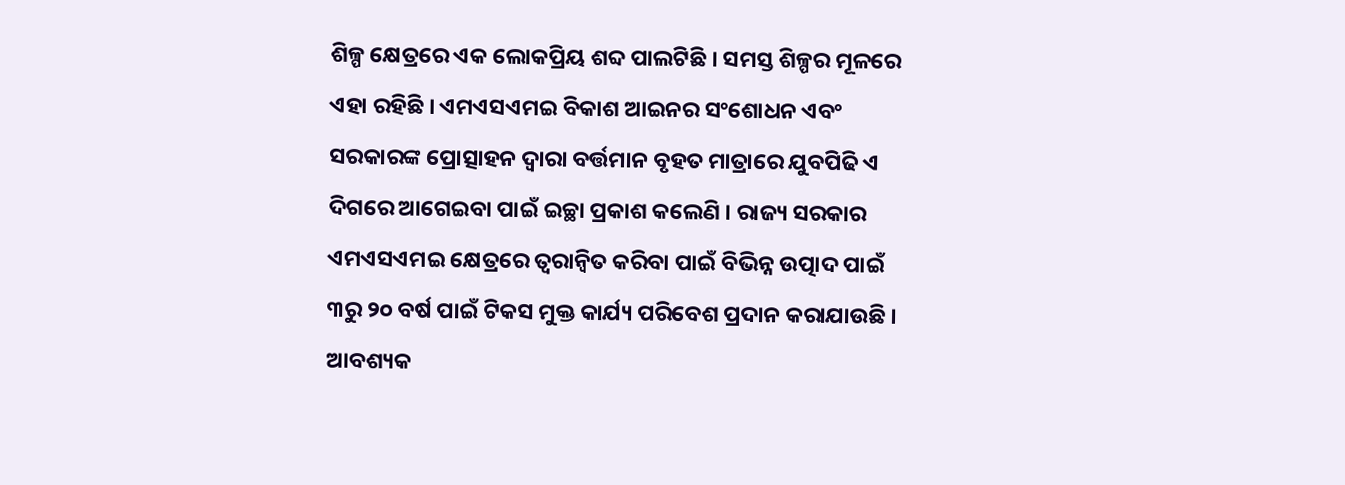ଶିଳ୍ପ କ୍ଷେତ୍ରରେ ଏକ ଲୋକପ୍ରିୟ ଶବ୍ଦ ପାଲଟିଛି । ସମସ୍ତ ଶିଳ୍ପର ମୂଳରେ ଏହା ରହିଛି । ଏମଏସଏମଇ ବିକାଶ ଆଇନର ସଂଶୋଧନ ଏବଂ ସରକାରଙ୍କ ପ୍ରୋତ୍ସାହନ ଦ୍ଵାରା ବର୍ତ୍ତମାନ ବୃହତ ମାତ୍ରାରେ ଯୁବପିଢି ଏ ଦିଗରେ ଆଗେଇବା ପାଇଁ ଇଚ୍ଛା ପ୍ରକାଶ କଲେଣି । ରାଜ୍ୟ ସରକାର ଏମଏସଏମଇ କ୍ଷେତ୍ରରେ ତ୍ୱରାନ୍ୱିତ କରିବା ପାଇଁ ବିଭିନ୍ନ ଉତ୍ପାଦ ପାଇଁ ୩ରୁ ୨୦ ବର୍ଷ ପାଇଁ ଟିକସ ମୁକ୍ତ କାର୍ଯ୍ୟ ପରିବେଶ ପ୍ରଦାନ କରାଯାଉଛି । ଆବଶ୍ୟକ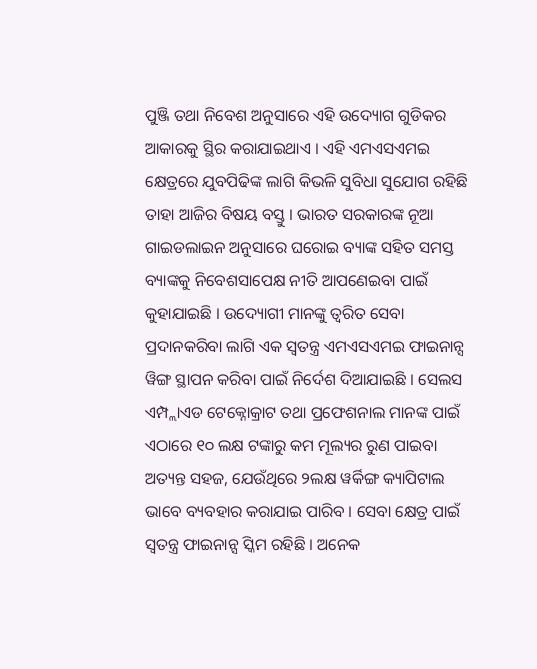ପୁଞ୍ଜି ତଥା ନିବେଶ ଅନୁସାରେ ଏହି ଉଦ୍ୟୋଗ ଗୁଡିକର ଆକାରକୁ ସ୍ଥିର କରାଯାଇଥାଏ । ଏହି ଏମଏସଏମଇ କ୍ଷେତ୍ରରେ ଯୁବପିଢିଙ୍କ ଲାଗି କିଭଳି ସୁବିଧା ସୁଯୋଗ ରହିଛି ତାହା ଆଜିର ବିଷୟ ବସ୍ତୁ । ଭାରତ ସରକାରଙ୍କ ନୂଆ ଗାଇଡଲାଇନ ଅନୁସାରେ ଘରୋଇ ବ୍ୟାଙ୍କ ସହିତ ସମସ୍ତ ବ୍ୟାଙ୍କକୁ ନିବେଶସାପେକ୍ଷ ନୀତି ଆପଣେଇବା ପାଇଁ କୁହାଯାଇଛି । ଉଦ୍ୟୋଗୀ ମାନଙ୍କୁ ତ୍ଵରିତ ସେବା ପ୍ରଦାନକରିବା ଲାଗି ଏକ ସ୍ଵତନ୍ତ୍ର ଏମଏସଏମଇ ଫାଇନାନ୍ସ ୱିଙ୍ଗ ସ୍ଥାପନ କରିବା ପାଇଁ ନିର୍ଦେଶ ଦିଆଯାଇଛି । ସେଲସ ଏମ୍ପ୍ଲାଏଡ ଟେକ୍ନୋକ୍ରାଟ ତଥା ପ୍ରଫେଶନାଲ ମାନଙ୍କ ପାଇଁ ଏଠାରେ ୧୦ ଲକ୍ଷ ଟଙ୍କାରୁ କମ ମୂଲ୍ୟର ରୁଣ ପାଇବା ଅତ୍ୟନ୍ତ ସହଜ, ଯେଉଁଥିରେ ୨ଲକ୍ଷ ୱର୍କିଙ୍ଗ କ୍ୟାପିଟାଲ ଭାବେ ବ୍ୟବହାର କରାଯାଇ ପାରିବ । ସେବା କ୍ଷେତ୍ର ପାଇଁ ସ୍ଵତନ୍ତ୍ର ଫାଇନାନ୍ସ ସ୍କିମ ରହିଛି । ଅନେକ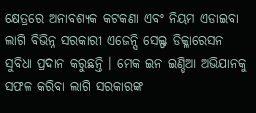କ୍ଷେତ୍ରରେ ଅନାବଶ୍ୟକ କଟକଣା ଏବଂ ନିୟମ ଏଡାଇବା ଲାଗି ବିଭିନ୍ନ ସରକାରୀ ଏଜେନ୍ସି ସେଲ୍ଫ ଡିକ୍ଳାରେସନ ସୁବିଧା ପ୍ରଦାନ କରୁଛନ୍ତି । ମେକ ଇନ ଇଣ୍ଡିଆ ଅଭିଯାନକୁ ସଫଳ କରିବା ଲାଗି ସରକାରଙ୍କ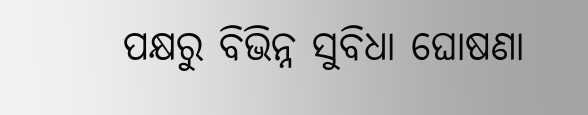ପକ୍ଷରୁ ବିଭିନ୍ନ ସୁବିଧା ଘୋଷଣା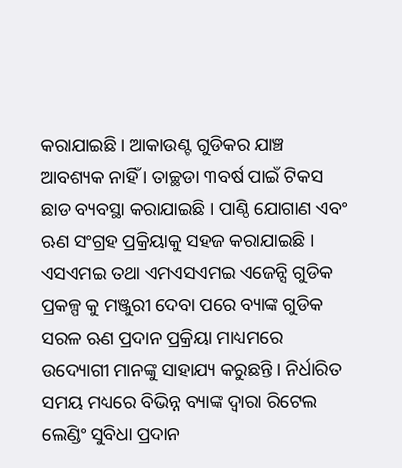କରାଯାଇଛି । ଆକାଉଣ୍ଟ ଗୁଡିକର ଯାଞ୍ଚ ଆବଶ୍ୟକ ନାହିଁ । ତାଚ୍ଛଡା ୩ବର୍ଷ ପାଇଁ ଟିକସ ଛାଡ ବ୍ୟବସ୍ଥା କରାଯାଇଛି । ପାଣ୍ଠି ଯୋଗାଣ ଏବଂ ଋଣ ସଂଗ୍ରହ ପ୍ରକ୍ରିୟାକୁ ସହଜ କରାଯାଇଛି । ଏସଏମଇ ତଥା ଏମଏସଏମଇ ଏଜେନ୍ସି ଗୁଡିକ ପ୍ରକଳ୍ପ କୁ ମଞ୍ଜୁରୀ ଦେବା ପରେ ବ୍ୟାଙ୍କ ଗୁଡିକ ସରଳ ଋଣ ପ୍ରଦାନ ପ୍ରକ୍ରିୟା ମାଧ୍ୟମରେ ଉଦ୍ୟୋଗୀ ମାନଙ୍କୁ ସାହାଯ୍ୟ କରୁଛନ୍ତି । ନିର୍ଧାରିତ ସମୟ ମଧ୍ୟରେ ବିଭିନ୍ନ ବ୍ୟାଙ୍କ ଦ୍ଵାରା ରିଟେଲ ଲେଣ୍ଡିଂ ସୁବିଧା ପ୍ରଦାନ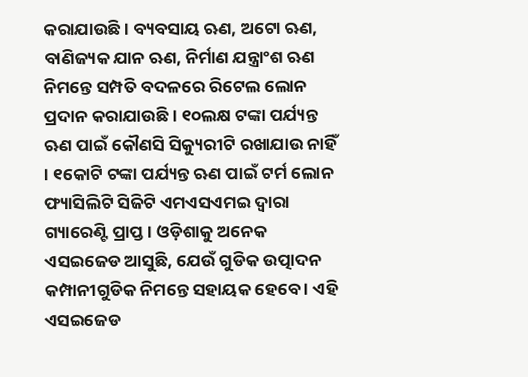କରାଯାଉଛି । ବ୍ୟବସାୟ ଋଣ, ଅଟୋ ଋଣ, ବାଣିଜ୍ୟକ ଯାନ ଋଣ, ନିର୍ମାଣ ଯନ୍ତ୍ରାଂଶ ଋଣ ନିମନ୍ତେ ସମ୍ପତି ବଦଳରେ ରିଟେଲ ଲୋନ ପ୍ରଦାନ କରାଯାଉଛି । ୧୦ଲକ୍ଷ ଟଙ୍କା ପର୍ଯ୍ୟନ୍ତ ଋଣ ପାଇଁ କୌଣସି ସିକ୍ୟୁରୀଟି ରଖାଯାଉ ନାହିଁ । ୧କୋଟି ଟଙ୍କା ପର୍ଯ୍ୟନ୍ତ ଋଣ ପାଇଁ ଟର୍ମ ଲୋନ ଫ୍ୟାସିଲିଟି ସିଜିଟି ଏମଏସଏମଇ ଦ୍ଵାରା ଗ୍ୟାରେଣ୍ଟି ପ୍ରାପ୍ତ । ଓଡ଼ିଶାକୁ ଅନେକ ଏସଇଜେଡ ଆସୁଛି, ଯେଉଁ ଗୁଡିକ ଉତ୍ପାଦନ କମ୍ପାନୀଗୁଡିକ ନିମନ୍ତେ ସହାୟକ ହେବେ । ଏହି ଏସଇଜେଡ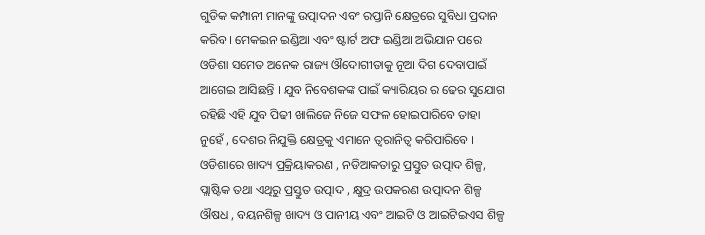ଗୁଡିକ କମ୍ପାନୀ ମାନଙ୍କୁ ଉତ୍ପାଦନ ଏବଂ ରପ୍ତାନି କ୍ଷେତ୍ରରେ ସୁବିଧା ପ୍ରଦାନ କରିବ। ମେକଇନ ଇଣ୍ଡିଆ ଏବଂ ଷ୍ଟାର୍ଟ ଅଫ ଇଣ୍ଡିଆ ଅଭିଯାନ ପରେ ଓଡିଶା ସମେତ ଅନେକ ରାଜ୍ୟ ଔଦୋଗୀତାକୁ ନୂଆ ଦିଗ ଦେବାପାଇଁ ଆଗେଇ ଆସିଛନ୍ତି । ଯୁବ ନିବେଶକଙ୍କ ପାଇଁ କ୍ୟାରିୟର ର ଢେର ସୁଯୋଗ ରହିଛି ଏହି ଯୁବ ପିଢୀ ଖାଲିଜେ ନିଜେ ସଫଳ ହୋଇପାରିବେ ତାହା ନୁହେଁ , ଦେଶର ନିଯୁକ୍ତି କ୍ଷେତ୍ରକୁ ଏମାନେ ତ୍ୱରାନିତ୍ଵ କରିପାରିବେ । ଓଡିଶାରେ ଖାଦ୍ୟ ପ୍ରକ୍ରିୟାକରଣ , ନଡିଆକତାରୁ ପ୍ରସ୍ତୁତ ଉତ୍ପାଦ ଶିଳ୍ପ, ପ୍ଲାଷ୍ଟିକ ତଥା ଏଥିରୁ ପ୍ରସ୍ତୁତ ଉତ୍ପାଦ , କ୍ଷୁଦ୍ର ଉପକରଣ ଉତ୍ପାଦନ ଶିଳ୍ପ ଔଷଧ , ବୟନଶିଳ୍ପ ଖାଦ୍ୟ ଓ ପାନୀୟ ଏବଂ ଆଇଟି ଓ ଆଇଟିଇଏସ ଶିଳ୍ପ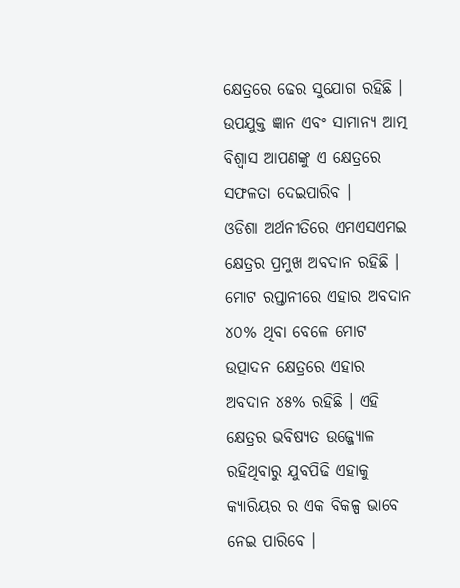କ୍ଷେତ୍ରରେ ଢେର ସୁଯୋଗ ରହିଛି । ଉପଯୁକ୍ତ ଜ୍ଞାନ ଏବଂ ସାମାନ୍ୟ ଆତ୍ମ ବିଶ୍ୱାସ ଆପଣଙ୍କୁ ଏ କ୍ଷେତ୍ରରେ ସଫଳତା ଦେଇପାରିବ ।
ଓଡିଶା ଅର୍ଥନୀତିରେ ଏମଏସଏମଇ କ୍ଷେତ୍ରର ପ୍ରମୁଖ ଅବଦାନ ରହିଛି । ମୋଟ ରପ୍ତାନୀରେ ଏହାର ଅବଦାନ ୪୦% ଥିବା ବେଳେ ମୋଟ ଉତ୍ପାଦନ କ୍ଷେତ୍ରରେ ଏହାର ଅବଦାନ ୪୫% ରହିଛି । ଏହି କ୍ଷେତ୍ରର ଭବିଷ୍ୟତ ଉଜ୍ଜ୍ୟୋଳ ରହିଥିବାରୁ ଯୁବପିଢି ଏହାକୁ କ୍ୟାରିୟର ର ଏକ ବିକଳ୍ପ ଭାବେ ନେଇ ପାରିବେ ।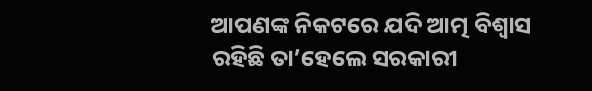ଆପଣଙ୍କ ନିକଟରେ ଯଦି ଆତ୍ମ ବିଶ୍ୱାସ ରହିଛି ତା’ହେଲେ ସରକାରୀ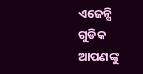ଏଜେନ୍ସି ଗୁଡିକ ଆପଣଙ୍କୁ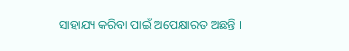ସାହାଯ୍ୟ କରିବା ପାଇଁ ଅପେକ୍ଷାରତ ଅଛନ୍ତି ।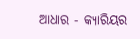ଆଧାର - କ୍ୟାରିୟର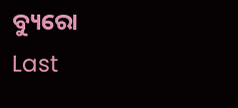ବ୍ୟୁରୋ
Last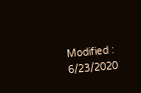Modified : 6/23/2020